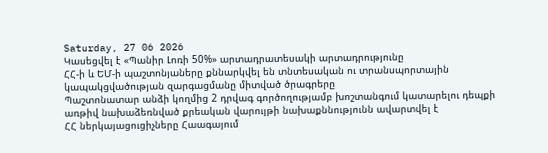Saturday, 27 06 2026
Կասեցվել է «Պանիր Լոռի 50%» արտադրատեսակի արտադրությունը
ՀՀ-ի և ԵՄ-ի պաշտոնյաները քննարկվել են տնտեսական ու տրանսպորտային կապակցվածության զարգացմանը միտված ծրագրերը
Պաշտոնատար անձի կողմից 2 դրվագ գործողությամբ խոշտանգում կատարելու դեպքի առթիվ նախաձեռնված քրեական վարույթի նախաքննությունն ավարտվել է
ՀՀ ներկայացուցիչները Հաագայում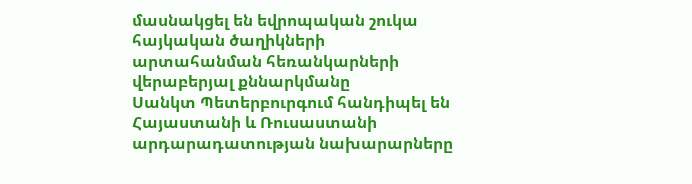մասնակցել են եվրոպական շուկա հայկական ծաղիկների արտահանման հեռանկարների վերաբերյալ քննարկմանը
Սանկտ Պետերբուրգում հանդիպել են Հայաստանի և Ռուսաստանի արդարադատության նախարարները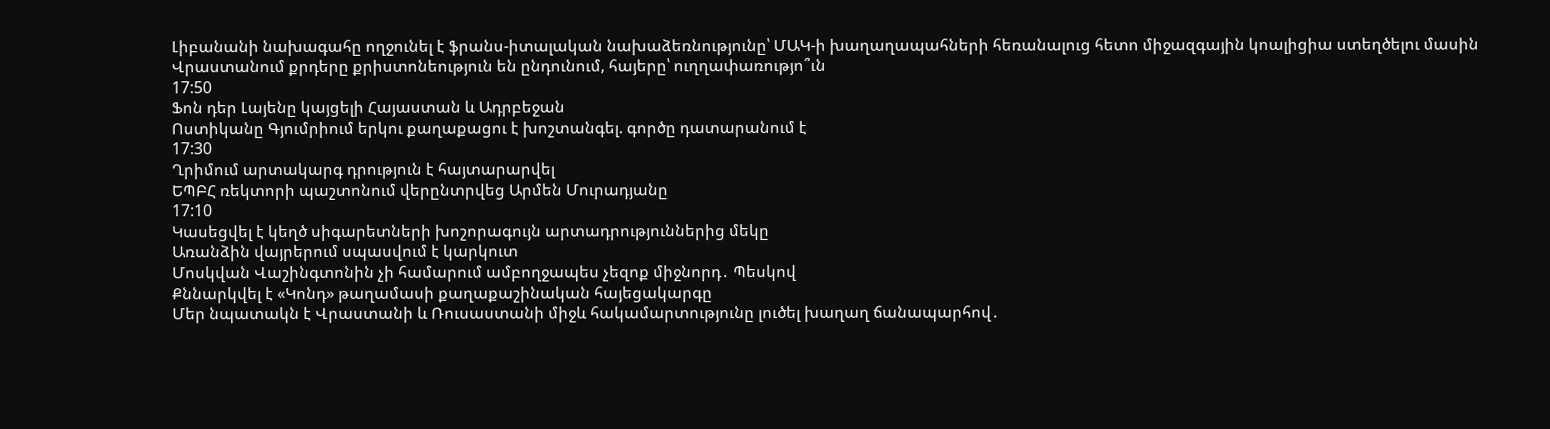Լիբանանի նախագահը ողջունել է ֆրանս-իտալական նախաձեռնությունը՝ ՄԱԿ-ի խաղաղապահների հեռանալուց հետո միջազգային կոալիցիա ստեղծելու մասին
Վրաստանում քրդերը քրիստոնեություն են ընդունում, հայերը՝ ուղղափառությո՞ւն
17:50
Ֆոն դեր Լայենը կայցելի Հայաստան և Ադրբեջան
Ոստիկանը Գյումրիում երկու քաղաքացու է խոշտանգել. գործը դատարանում է
17:30
Ղրիմում արտակարգ դրություն է հայտարարվել
ԵՊԲՀ ռեկտորի պաշտոնում վերընտրվեց Արմեն Մուրադյանը
17:10
Կասեցվել է կեղծ սիգարետների խոշորագույն արտադրություններից մեկը
Առանձին վայրերում սպասվում է կարկուտ
Մոսկվան Վաշինգտոնին չի համարում ամբողջապես չեզոք միջնորդ․ Պեսկով
Քննարկվել է «Կոնդ» թաղամասի քաղաքաշինական հայեցակարգը
Մեր նպատակն է Վրաստանի և Ռուսաստանի միջև հակամարտությունը լուծել խաղաղ ճանապարհով․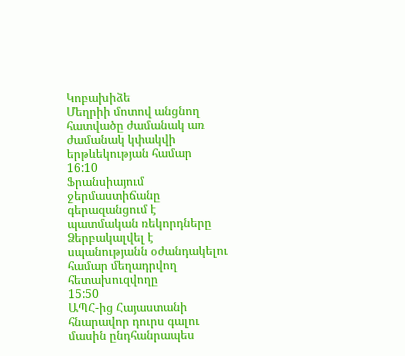Կոբախիձե
Մեղրիի մոտով անցնող հատվածը ժամանակ առ ժամանակ կփակվի երթևեկության համար
16:10
Ֆրանսիայում ջերմաստիճանը գերազանցում է պատմական ռեկորդները
Ձերբակալվել է սպանությանն օժանդակելու համար մեղադրվող հետախուզվողը
15:50
ԱՊՀ-ից Հայաստանի հնարավոր դուրս գալու մասին ընդհանրապես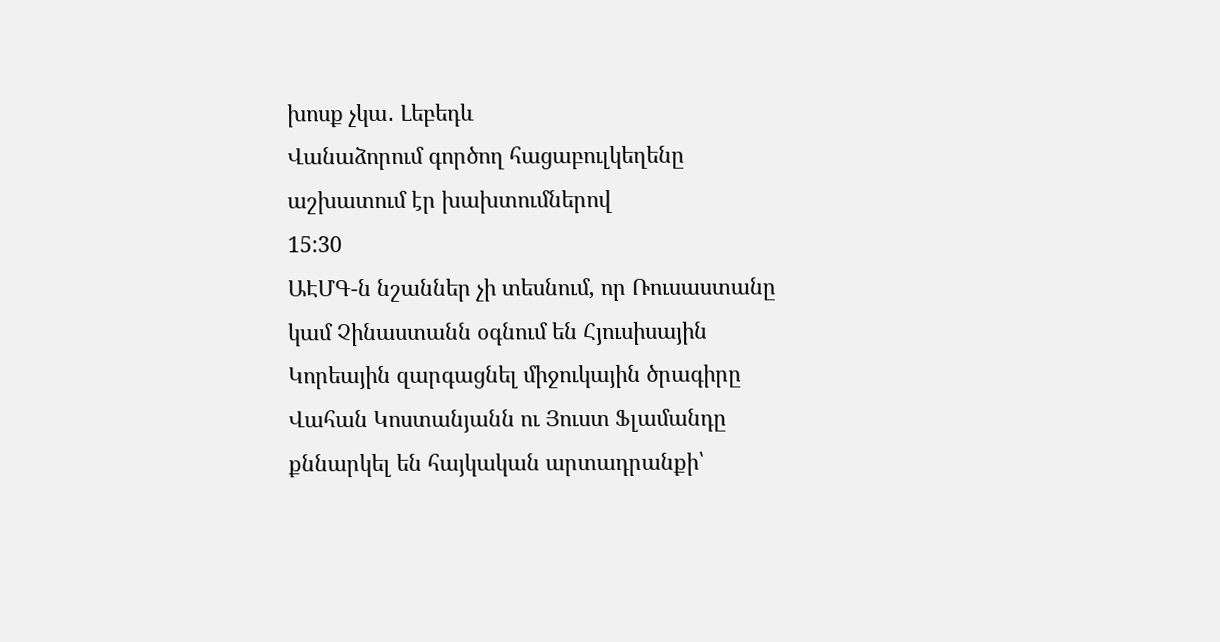խոսք չկա․ Լեբեդև
Վանաձորում գործող հացաբուլկեղենը աշխատում էր խախտումներով
15:30
ԱԷՄԳ-ն նշաններ չի տեսնում, որ Ռուսաստանը կամ Չինաստանն օգնում են Հյուսիսային Կորեային զարգացնել միջուկային ծրագիրը
Վահան Կոստանյանն ու Յուստ Ֆլամանդը քննարկել են հայկական արտադրանքի՝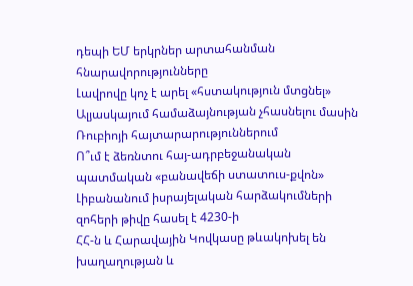դեպի ԵՄ երկրներ արտահանման հնարավորությունները
Լավրովը կոչ է արել «հստակություն մտցնել» Ալյասկայում համաձայնության չհասնելու մասին Ռուբիոյի հայտարարություններում
Ո՞ւմ է ձեռնտու հայ-ադրբեջանական պատմական «բանավեճի ստատուս-քվոն»
Լիբանանում իսրայելական հարձակումների զոհերի թիվը հասել է 4230-ի
ՀՀ-ն և Հարավային Կովկասը թևակոխել են խաղաղության և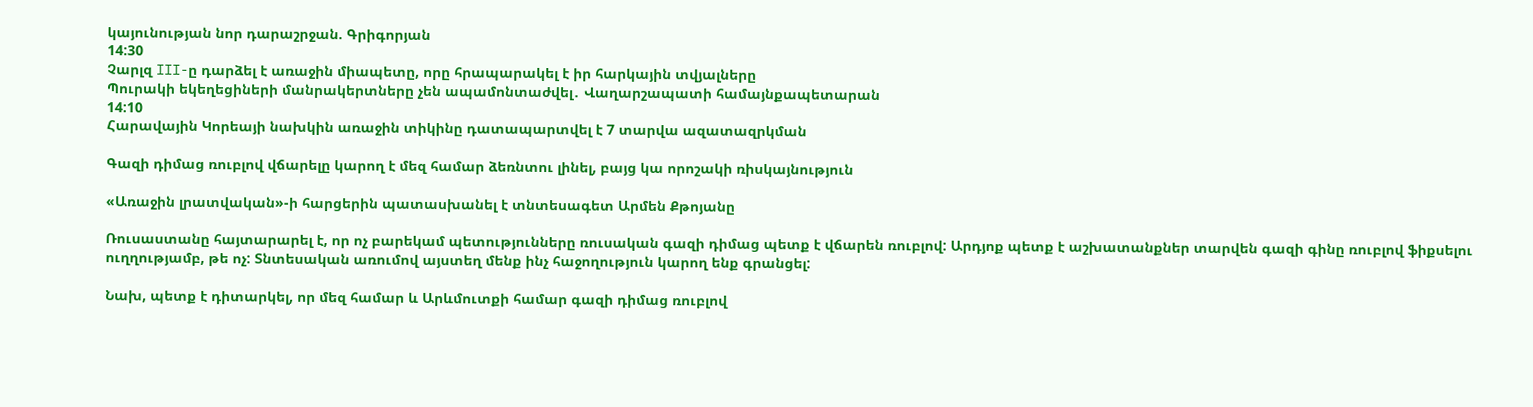կայունության նոր դարաշրջան. Գրիգորյան
14:30
Չարլզ III-ը դարձել է առաջին միապետը, որը հրապարակել է իր հարկային տվյալները
Պուրակի եկեղեցիների մանրակերտները չեն ապամոնտաժվել․ Վաղարշապատի համայնքապետարան
14:10
Հարավային Կորեայի նախկին առաջին տիկինը դատապարտվել է 7 տարվա ազատազրկման

Գազի դիմաց ռուբլով վճարելը կարող է մեզ համար ձեռնտու լինել, բայց կա որոշակի ռիսկայնություն

«Առաջին լրատվական»-ի հարցերին պատասխանել է տնտեսագետ Արմեն Քթոյանը

Ռուսաստանը հայտարարել է, որ ոչ բարեկամ պետությունները ռուսական գազի դիմաց պետք է վճարեն ռուբլով: Արդյոք պետք է աշխատանքներ տարվեն գազի գինը ռուբլով ֆիքսելու ուղղությամբ, թե ոչ: Տնտեսական առումով այստեղ մենք ինչ հաջողություն կարող ենք գրանցել:

Նախ, պետք է դիտարկել, որ մեզ համար և Արևմուտքի համար գազի դիմաց ռուբլով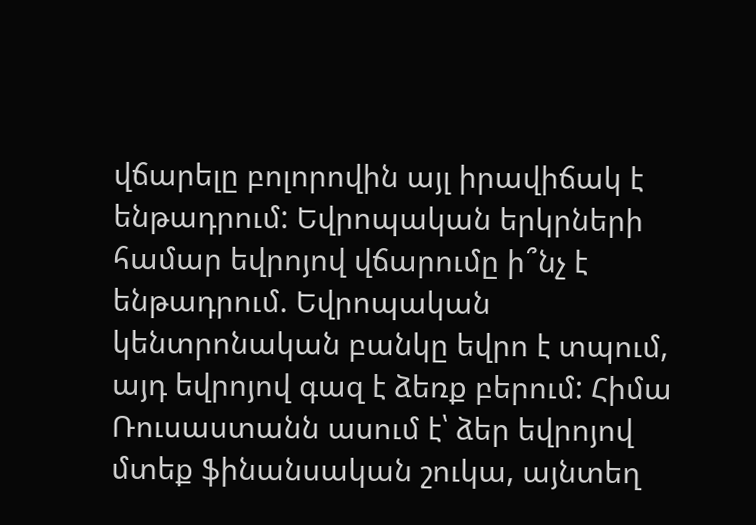վճարելը բոլորովին այլ իրավիճակ է ենթադրում: Եվրոպական երկրների համար եվրոյով վճարումը ի՞նչ է ենթադրում. Եվրոպական կենտրոնական բանկը եվրո է տպում, այդ եվրոյով գազ է ձեռք բերում: Հիմա Ռուսաստանն ասում է՝ ձեր եվրոյով մտեք ֆինանսական շուկա, այնտեղ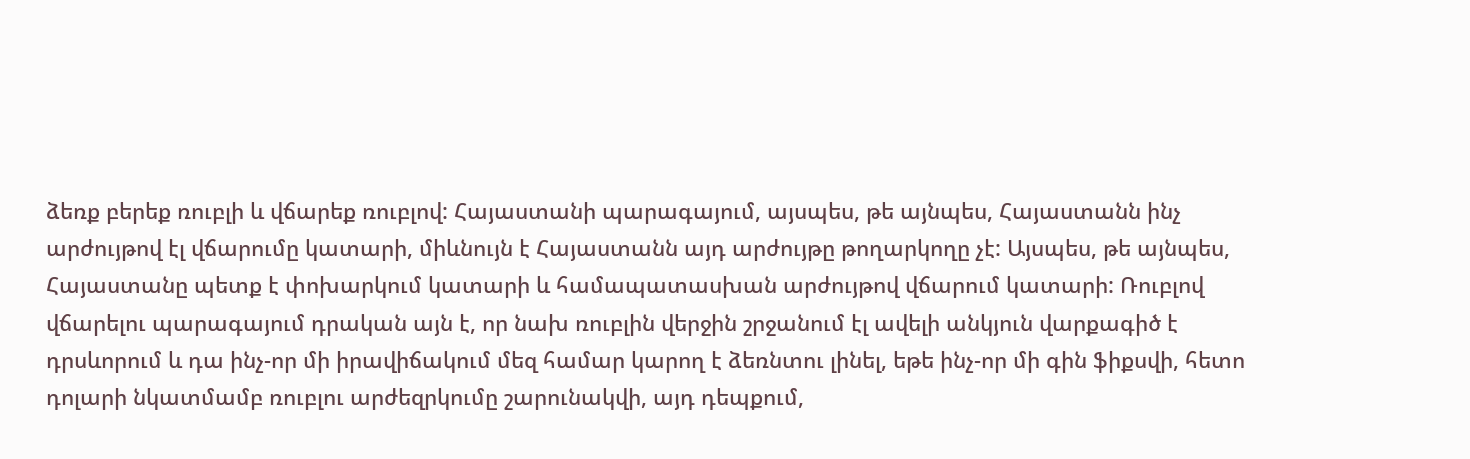ձեռք բերեք ռուբլի և վճարեք ռուբլով: Հայաստանի պարագայում, այսպես, թե այնպես, Հայաստանն ինչ արժույթով էլ վճարումը կատարի, միևնույն է Հայաստանն այդ արժույթը թողարկողը չէ: Այսպես, թե այնպես, Հայաստանը պետք է փոխարկում կատարի և համապատասխան արժույթով վճարում կատարի: Ռուբլով վճարելու պարագայում դրական այն է, որ նախ ռուբլին վերջին շրջանում էլ ավելի անկյուն վարքագիծ է դրսևորում և դա ինչ-որ մի իրավիճակում մեզ համար կարող է ձեռնտու լինել, եթե ինչ-որ մի գին ֆիքսվի, հետո դոլարի նկատմամբ ռուբլու արժեզրկումը շարունակվի, այդ դեպքում,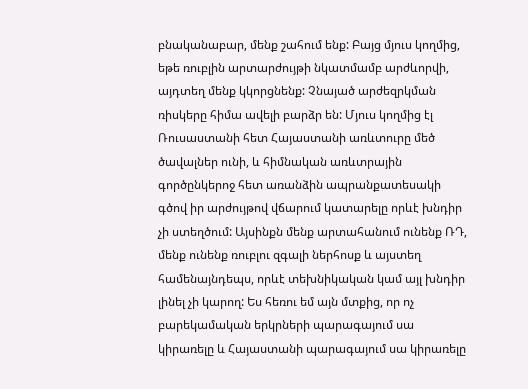բնականաբար, մենք շահում ենք: Բայց մյուս կողմից, եթե ռուբլին արտարժույթի նկատմամբ արժևորվի, այդտեղ մենք կկորցնենք: Չնայած արժեզրկման ռիսկերը հիմա ավելի բարձր են: Մյուս կողմից էլ Ռուսաստանի հետ Հայաստանի առևտուրը մեծ ծավալներ ունի, և հիմնական առևտրային գործընկերոջ հետ առանձին ապրանքատեսակի գծով իր արժույթով վճարում կատարելը որևէ խնդիր չի ստեղծում: Այսինքն մենք արտահանում ունենք ՌԴ, մենք ունենք ռուբլու զգալի ներհոսք և այստեղ համենայնդեպս, որևէ տեխնիկական կամ այլ խնդիր լինել չի կարող: Ես հեռու եմ այն մտքից, որ ոչ բարեկամական երկրների պարագայում սա կիրառելը և Հայաստանի պարագայում սա կիրառելը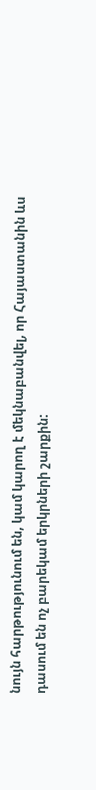նույն հարթությունում են, կամ կարող է մեկնաբանվել, որ Հայաստանին ևս դասում են ոչ բարեկամ երկրների շարքին: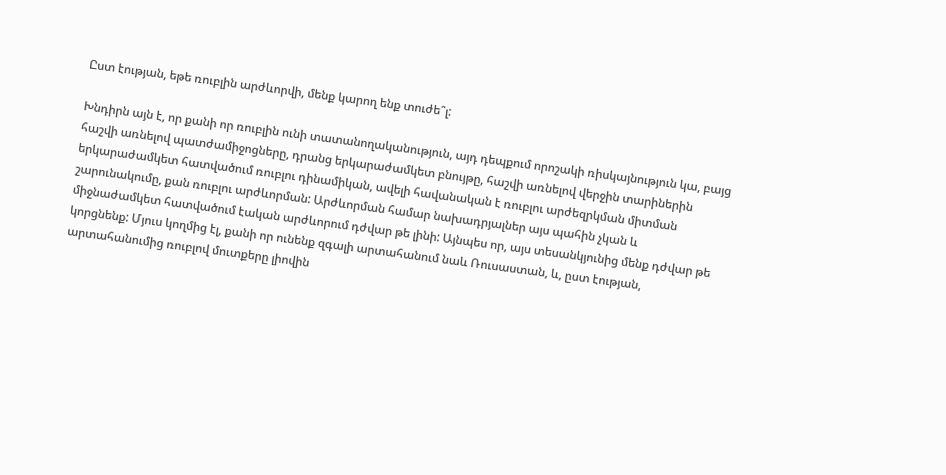Ըստ էության, եթե ռուբլին արժևորվի, մենք կարող ենք տուժե՞լ:

Խնդիրն այն է, որ քանի որ ռուբլին ունի տատանողականություն, այդ դեպքում որոշակի ռիսկայնություն կա, բայց հաշվի առնելով պատժամիջոցները, դրանց երկարաժամկետ բնույթը, հաշվի առնելով վերջին տարիներին երկարաժամկետ հատվածում ռուբլու դինամիկան, ավելի հավանական է ռուբլու արժեզրկման միտման շարունակումը, քան ռուբլու արժևորման: Արժևորման համար նախադրյալներ այս պահին չկան և միջնաժամկետ հատվածում էական արժևորում դժվար թե լինի: Այնպես որ, այս տեսանկյունից մենք դժվար թե կորցնենք: Մյուս կողմից էլ, քանի որ ունենք զգալի արտահանում նաև Ռուսաստան, և, ըստ էության, արտահանումից ռուբլով մուտքերը լիովին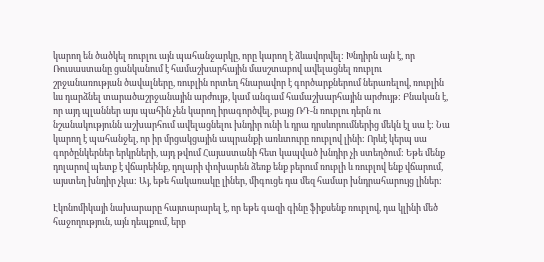կարող են ծածկել ռուբլու այն պահանջարկը, որը կարող է ձևավորվել: Խնդիրն այն է, որ Ռուսաստանը ցանկանում է համաշխարհային մասշտաբով ավելացնել ռուբլու շրջանառության ծավալները, ռուբլին որտեղ հնարավոր է գործարքներում ներառելով, ռուբլին ևս դարձնել տարածաշրջանային արժույթ, կամ անգամ համաշխարհային արժույթ: Բնական է, որ այդ պլաններ այս պահին չեն կարող իրագործվել, բայց ՌԴ-ն ռուբլու դերն ու նշանակությունն աշխարհում ավելացնելու խնդիր ունի և դրա դրսևորումներից մեկն էլ սա է: Նա կարող է պահանջել, որ իր մրցակցային ապրանքի առևտուրը ռուբլով լինի: Որևէ կերպ սա գործընկերներ երկրների, այդ թվում Հայաստանի հետ կապված խնդիր չի ստեղծում: Եթե մենք դոլարով պետք է վճարեինք, դոլարի փոխարեն ձեռք ենք բերում ռուբլի և ռուբլով ենք վճարում, այստեղ խնդիր չկա: Այ, եթե հակառակը լիներ, միգուցե դա մեզ համար խնդրահարույց լիներ:

Էկոնոմիկայի նախարարը հայտարարել է, որ եթե գազի գինը ֆիքսենք ռուբլով, դա կլինի մեծ հաջողություն, այն դեպքում, երբ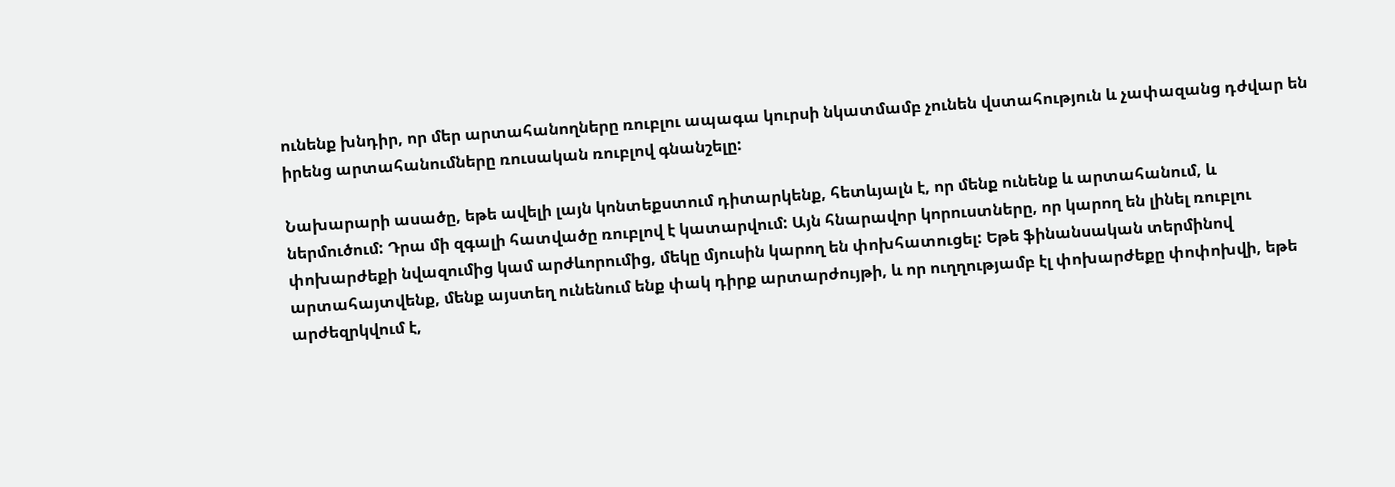ունենք խնդիր, որ մեր արտահանողները ռուբլու ապագա կուրսի նկատմամբ չունեն վստահություն և չափազանց դժվար են իրենց արտահանումները ռուսական ռուբլով գնանշելը:

Նախարարի ասածը, եթե ավելի լայն կոնտեքստում դիտարկենք, հետևյալն է, որ մենք ունենք և արտահանում, և ներմուծում: Դրա մի զգալի հատվածը ռուբլով է կատարվում: Այն հնարավոր կորուստները, որ կարող են լինել ռուբլու փոխարժեքի նվազումից կամ արժևորումից, մեկը մյուսին կարող են փոխհատուցել: Եթե ֆինանսական տերմինով արտահայտվենք, մենք այստեղ ունենում ենք փակ դիրք արտարժույթի, և որ ուղղությամբ էլ փոխարժեքը փոփոխվի, եթե արժեզրկվում է,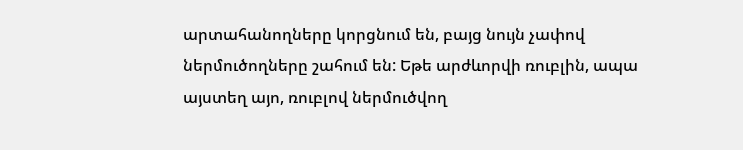արտահանողները կորցնում են, բայց նույն չափով ներմուծողները շահում են: Եթե արժևորվի ռուբլին, ապա այստեղ այո, ռուբլով ներմուծվող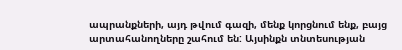ապրանքների, այդ թվում գազի, մենք կորցնում ենք, բայց արտահանողները շահում են: Այսինքն տնտեսության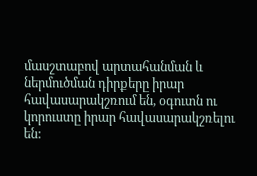մասշտաբով արտահանման և ներմուծման դիրքերը իրար հավասարակշռում են, օգուտն ու կորուստը իրար հավասարակշռելու են: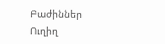Բաժիններ
Ուղիղ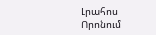Լրահոս
Որոնում